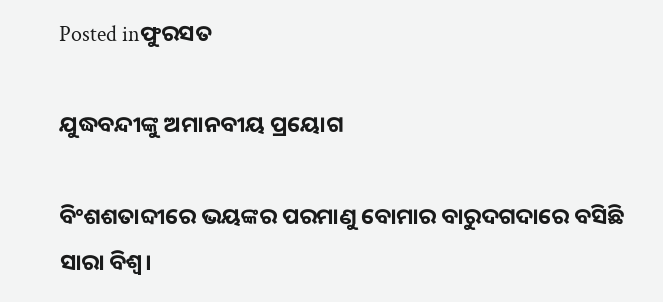Posted inଫୁରସତ

ଯୁଦ୍ଧବନ୍ଦୀଙ୍କୁ ଅମାନବୀୟ ପ୍ରୟୋଗ

ବିଂଶଶତାବ୍ଦୀରେ ଭୟଙ୍କର ପରମାଣୁ ବୋମାର ବାରୁଦଗଦାରେ ବସିଛି ସାରା ବିଶ୍ୱ।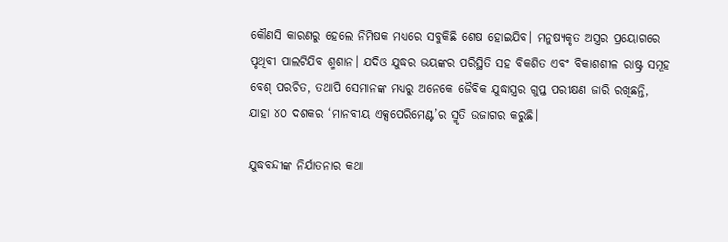କୌଣସି କାରଣରୁ ହେଲେ ନିମିଷକ ମଧ୍ୟରେ ସବୁକିଛି ଶେଷ ହୋଇଯିବ। ମନୁଷ୍ୟକୃତ ଅସ୍ତ୍ରର ପ୍ରୟୋଗରେ ପୃଥିବୀ ପାଲଟିଯିବ ଶ୍ମଶାନ। ଯଦିଓ ଯୁଦ୍ଧର ଭୟଙ୍କର ପରିସ୍ଥିତି ସହ ବିକଶିତ ଏବଂ ବିକାଶଶୀଳ ରାଷ୍ଟ୍ର ସମୂହ ବେଶ୍‌ ପରଚିତ, ତଥାପି ସେମାନଙ୍କ ମଧ୍ୟରୁ ଅନେକେ ଜୈବିକ ଯୁଦ୍ଧାସ୍ତ୍ରର ଗୁପ୍ତ ପରୀକ୍ଷଣ ଜାରି ରଖିଛନ୍ତି, ଯାହା ୪୦ ଦଶକର ‘ମାନବୀୟ ଏକ୍ସପେରିମେଣ୍ଟ’ର ସ୍ମୃତି ଉଜାଗର କରୁଛି।

ଯୁଦ୍ଧବନ୍ଦୀଙ୍କ ନିର୍ଯାତନାର କଥା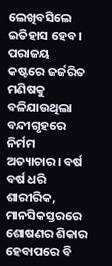ଲେଖିବସିଲେ ଇତିହାସ ହେବ। ପରାଜୟ କଷ୍ଟରେ ଜର୍ଜରିତ ମଣିଷକୁ ବଳିଯାଉଥିଲା ବନ୍ଦୀଗୃହରେ ନିର୍ମମ ଅତ୍ୟାଚାର। ବର୍ଷ ବର୍ଷ ଧରି ଶାରୀରିକ, ମାନସିକସ୍ତରରେ ଶୋଷଣର ଶିକାର ହେବାପରେ ବି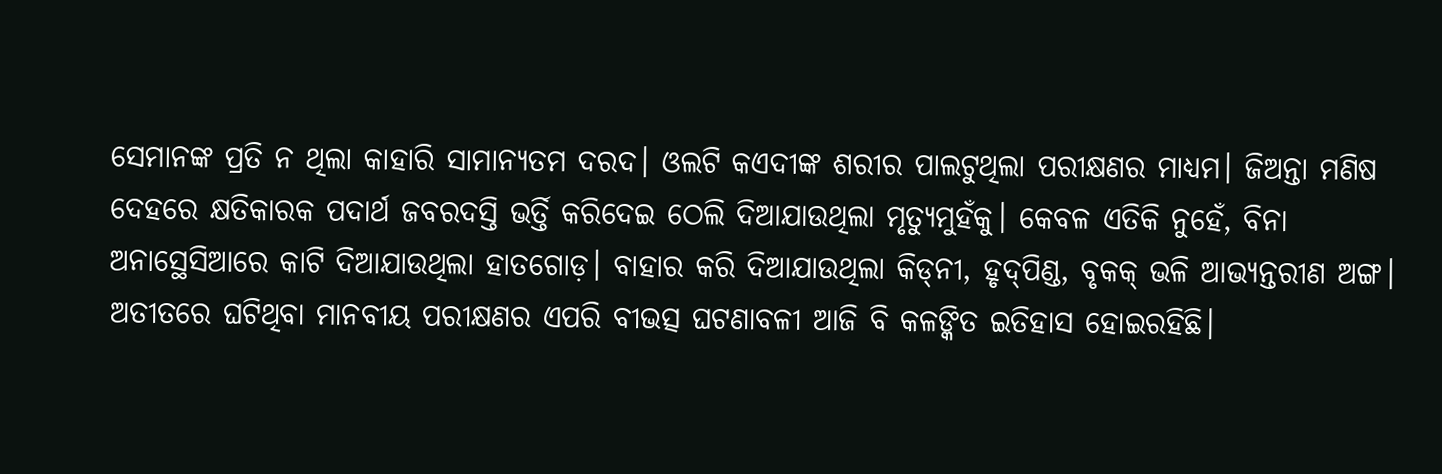ସେମାନଙ୍କ ପ୍ରତି ନ ଥିଲା କାହାରି ସାମାନ୍ୟତମ ଦରଦ। ଓଲଟି କଏଦୀଙ୍କ ଶରୀର ପାଲଟୁଥିଲା ପରୀକ୍ଷଣର ମାଧ୍ୟମ। ଜିଅନ୍ତା ମଣିଷ ଦେହରେ କ୍ଷତିକାରକ ପଦାର୍ଥ ଜବରଦସ୍ତି ଭର୍ତ୍ତି କରିଦେଇ ଠେଲି ଦିଆଯାଉଥିଲା ମୃତ୍ୟୁମୁହଁକୁ। କେବଳ ଏତିକି ନୁହେଁ, ବିନା ଅନାସ୍ଥେସିଆରେ କାଟି ଦିଆଯାଉଥିଲା ହାତଗୋଡ଼। ବାହାର କରି ଦିଆଯାଉଥିଲା କିଡ୍‌ନୀ, ହୃଦ୍‌ପିଣ୍ଡ, ବୃକକ୍‌ ଭଳି ଆଭ୍ୟନ୍ତରୀଣ ଅଙ୍ଗ। ଅତୀତରେ ଘଟିଥିବା ମାନବୀୟ ପରୀକ୍ଷଣର ଏପରି ବୀଭତ୍ସ ଘଟଣାବଳୀ ଆଜି ବି କଳଙ୍କିତ ଇତିହାସ ହୋଇରହିଛି।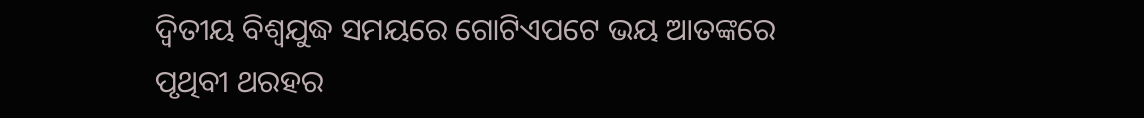ଦ୍ୱିତୀୟ ବିଶ୍ୱଯୁଦ୍ଧ ସମୟରେ ଗୋଟିଏପଟେ ଭୟ ଆତଙ୍କରେ ପୃଥିବୀ ଥରହର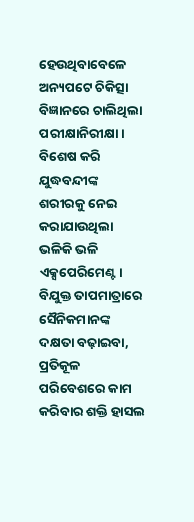ହେଉଥିବାବେଳେ ଅନ୍ୟପଟେ ଚିକିତ୍ସା ବିଜ୍ଞାନରେ ଚାଲିଥିଲା ପରୀକ୍ଷାନିରୀକ୍ଷା। ବିଶେଷ କରି ଯୁଦ୍ଧବନ୍ଦୀଙ୍କ ଶରୀରକୁ ନେଇ କରାଯାଉଥିଲା ଭଳିକି ଭଳି ଏକ୍ସପେରିମେଣ୍ଟ। ବିଯୁକ୍ତ ତାପମାତ୍ରାରେ ସୈନିକମାନଙ୍କ ଦକ୍ଷତା ବଢ଼ାଇବା, ପ୍ରତିକୂଳ ପରିବେଶରେ କାମ କରିବାର ଶକ୍ତି ହାସଲ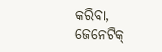କରିବା, ଜେନେଟିକ୍‌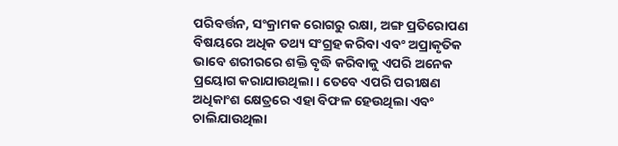ପରିବର୍ତ୍ତନ, ସଂକ୍ରାମକ ରୋଗରୁ ରକ୍ଷା, ଅଙ୍ଗ ପ୍ରତିରୋପଣ ବିଷୟରେ ଅଧିକ ତଥ୍ୟ ସଂଗ୍ରହ କରିବା ଏବଂ ଅପ୍ରାକୃତିକ ଭାବେ ଶରୀରରେ ଶକ୍ତି ବୃଦ୍ଧି କରିବାକୁ ଏପରି ଅନେକ ପ୍ରୟୋଗ କରାଯାଉଥିଲା। ତେବେ ଏପରି ପରୀକ୍ଷଣ ଅଧିକାଂଶ କ୍ଷେତ୍ରରେ ଏହା ବିଫଳ ହେଉଥିଲା ଏବଂ ଚାଲିଯାଉଥିଲା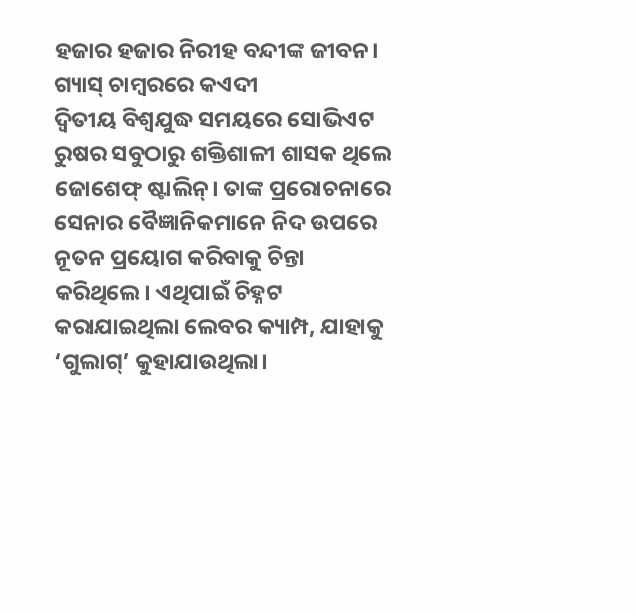ହଜାର ହଜାର ନିରୀହ ବନ୍ଦୀଙ୍କ ଜୀବନ।
ଗ୍ୟାସ୍‌ ଚାମ୍ବରରେ କଏଦୀ
ଦ୍ୱିତୀୟ ବିଶ୍ୱଯୁଦ୍ଧ ସମୟରେ ସୋଭିଏଟ ରୁଷର ସବୁଠାରୁ ଶକ୍ତିଶାଳୀ ଶାସକ ଥିଲେ ଜୋଶେଫ୍‌ ଷ୍ଟାଲିନ୍‌। ତାଙ୍କ ପ୍ରରୋଚନାରେ ସେନାର ବୈଜ୍ଞାନିକମାନେ ନିଦ ଉପରେ ନୂତନ ପ୍ରୟୋଗ କରିବାକୁ ଚିନ୍ତା କରିଥିଲେ। ଏଥିପାଇଁ ଚିହ୍ନଟ କରାଯାଇଥିଲା ଲେବର କ୍ୟାମ୍ପ, ଯାହାକୁ ‘ଗୁଲାଗ୍‌’ କୁହାଯାଉଥିଲା।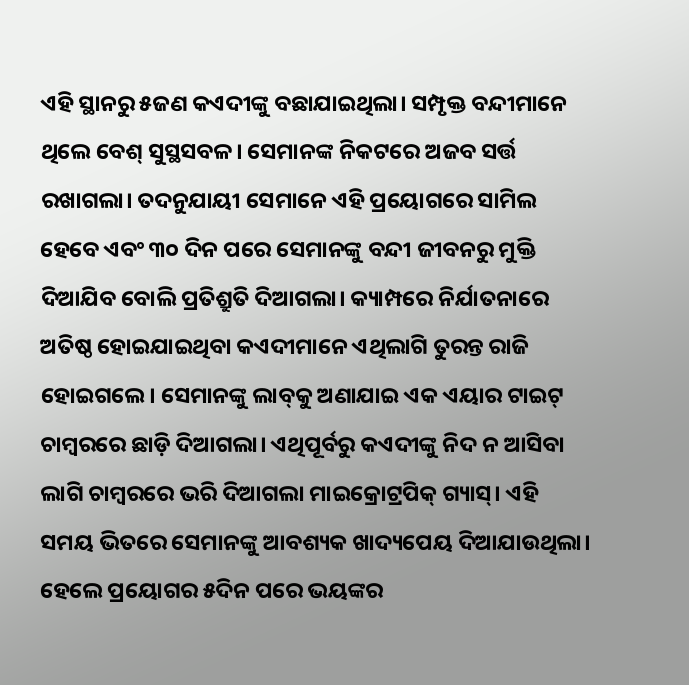ଏହି ସ୍ଥାନରୁ ୫ଜଣ କଏଦୀଙ୍କୁ ବଛାଯାଇଥିଲା। ସମ୍ପୃକ୍ତ ବନ୍ଦୀମାନେ ଥିଲେ ବେଶ୍‌ ସୁସ୍ଥସବଳ। ସେମାନଙ୍କ ନିକଟରେ ଅଜବ ସର୍ତ୍ତ ରଖାଗଲା। ତଦନୁଯାୟୀ ସେମାନେ ଏହି ପ୍ରୟୋଗରେ ସାମିଲ ହେବେ ଏବଂ ୩୦ ଦିନ ପରେ ସେମାନଙ୍କୁ ବନ୍ଦୀ ଜୀବନରୁ ମୁକ୍ତି ଦିଆଯିବ ବୋଲି ପ୍ରତିଶ୍ରୁତି ଦିଆଗଲା। କ୍ୟାମ୍ପରେ ନିର୍ଯାତନାରେ ଅତିଷ୍ଠ ହୋଇଯାଇଥିବା କଏଦୀମାନେ ଏଥିଲାଗି ତୁରନ୍ତ ରାଜି ହୋଇଗଲେ। ସେମାନଙ୍କୁ ଲାବ୍‌କୁ ଅଣାଯାଇ ଏକ ଏୟାର ଟାଇଟ୍‌ ଚାମ୍ବରରେ ଛାଡ଼ି ଦିଆଗଲା। ଏଥିପୂର୍ବରୁ କଏଦୀଙ୍କୁ ନିଦ ନ ଆସିବା ଲାଗି ଚାମ୍ବରରେ ଭରି ଦିଆଗଲା ମାଇକ୍ରୋଟ୍ରପିକ୍‌ ଗ୍ୟାସ୍‌। ଏହି ସମୟ ଭିତରେ ସେମାନଙ୍କୁ ଆବଶ୍ୟକ ଖାଦ୍ୟପେୟ ଦିଆଯାଉଥିଲା। ହେଲେ ପ୍ରୟୋଗର ୫ଦିନ ପରେ ଭୟଙ୍କର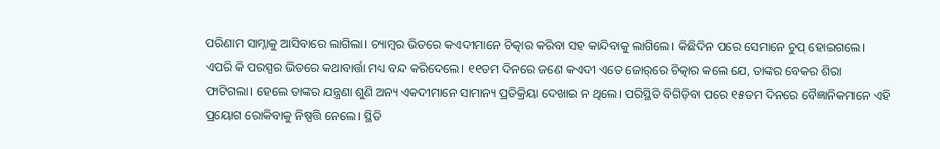ପରିଣାମ ସାମ୍ନାକୁ ଆସିବାରେ ଲାଗିଲା। ଚ୍ୟାମ୍ବର ଭିତରେ କଏଦୀମାନେ ଚିତ୍କାର କରିବା ସହ କାନ୍ଦିବାକୁ ଲାଗିଲେ। କିଛିଦିନ ପରେ ସେମାନେ ଚୁପ୍‌ ହୋଇଗଲେ। ଏପରି କି ପରସ୍ପର ଭିତରେ କଥାବାର୍ତ୍ତା ମଧ୍ୟ ବନ୍ଦ କରିଦେଲେ। ୧୧ତମ ଦିନରେ ଜଣେ କଏଦୀ ଏତେ ଜୋର୍‌ରେ ଚିତ୍କାର କଲେ ଯେ, ତାଙ୍କର ବେକର ଶିରା ଫାଟିଗଲା। ହେଲେ ତାଙ୍କର ଯନ୍ତ୍ରଣା ଶୁଣି ଅନ୍ୟ ଏକଦୀମାନେ ସାମାନ୍ୟ ପ୍ରତିକ୍ରିୟା ଦେଖାଇ ନ ଥିଲେ। ପରିସ୍ଥିତି ବିଗିଡ଼ିବା ପରେ ୧୫ତମ ଦିନରେ ବୈଜ୍ଞାନିକମାନେ ଏହି ପ୍ରୟୋଗ ରୋକିବାକୁ ନିଷ୍ପତ୍ତି ନେଲେ। ସ୍ଥିତି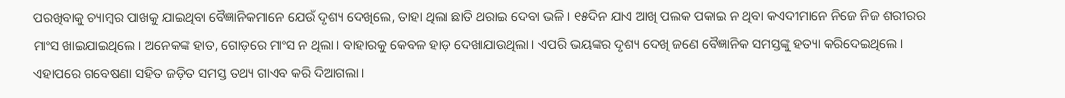ପରଖିବାକୁ ଚ୍ୟାମ୍ବର ପାଖକୁ ଯାଇଥିବା ବୈଜ୍ଞାନିକମାନେ ଯେଉଁ ଦୃଶ୍ୟ ଦେଖିଲେ, ତାହା ଥିଲା ଛାତି ଥରାଇ ଦେବା ଭଳି। ୧୫ଦିନ ଯାଏ ଆଖି ପଲକ ପକାଇ ନ ଥିବା କଏଦୀମାନେ ନିଜେ ନିଜ ଶରୀରର ମାଂସ ଖାଇଯାଇଥିଲେ। ଅନେକଙ୍କ ହାତ, ଗୋଡ଼ରେ ମାଂସ ନ ଥିଲା। ବାହାରକୁ କେବଳ ହାଡ଼ ଦେଖାଯାଉଥିଲା। ଏପରି ଭୟଙ୍କର ଦୃଶ୍ୟ ଦେଖି ଜଣେ ବୈଜ୍ଞାନିକ ସମସ୍ତଙ୍କୁ ହତ୍ୟା କରିଦେଇଥିଲେ। ଏହାପରେ ଗବେଷଣା ସହିତ ଜଡ଼ିତ ସମସ୍ତ ତଥ୍ୟ ଗାଏବ କରି ଦିଆଗଲା।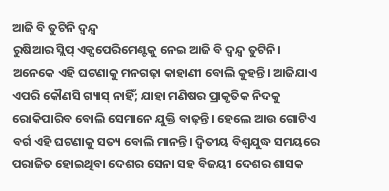ଆଜି ବି ତୁଟିନି ଦ୍ୱନ୍ଦ୍ୱ
ରୁଷିଆର ସ୍ଲିପ୍‌ ଏକ୍ପପେରିମେଣ୍ଟକୁ ନେଇ ଆଜି ବି ଦ୍ୱନ୍ଦ୍ୱ ତୁଟିନି। ଅନେକେ ଏହି ଘଟଣାକୁ ମନଗଢ଼ା କାହାଣୀ ବୋଲି କୁହନ୍ତି। ଆଜିଯାଏ ଏପରି କୌଣସି ଗ୍ୟାସ୍‌ ନାହିଁ; ଯାହା ମଣିଷର ପ୍ରାକୃତିକ ନିଦକୁ ରୋକିପାରିବ ବୋଲି ସେମାନେ ଯୁକ୍ତି ବାଢ଼ନ୍ତି। ହେଲେ ଆଉ ଗୋଟିଏ ବର୍ଗ ଏହି ଘଟଣାକୁ ସତ୍ୟ ବୋଲି ମାନନ୍ତି। ଦ୍ୱିତୀୟ ବିଶ୍ୱଯୁଦ୍ଧ ସମୟରେ ପରାଜିତ ହୋଇଥିବା ଦେଶର ସେନା ସହ ବିଜୟୀ ଦେଶର ଶାସକ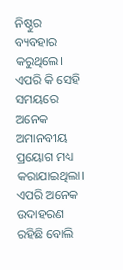ନିଷ୍ଠୁର ବ୍ୟବହାର କରୁଥିଲେ। ଏପରି କି ସେହି ସମୟରେ ଅନେକ ଅମାନବୀୟ ପ୍ରୟୋଗ ମଧ୍ୟ କରାଯାଇଥିଲା। ଏପରି ଅନେକ ଉଦାହରଣ ରହିଛି ବୋଲି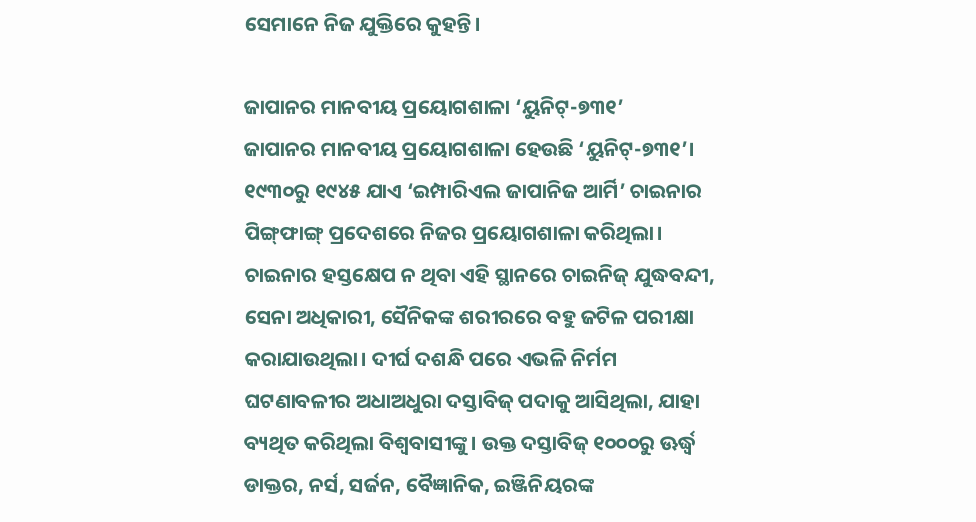ସେମାନେ ନିଜ ଯୁକ୍ତିରେ କୁହନ୍ତି।

ଜାପାନର ମାନବୀୟ ପ୍ରୟୋଗଶାଳା ‘ୟୁନିଟ୍‌-୭୩୧’
ଜାପାନର ମାନବୀୟ ପ୍ରୟୋଗଶାଳା ହେଉଛି ‘ୟୁନିଟ୍‌-୭୩୧’। ୧୯୩୦ରୁ ୧୯୪୫ ଯାଏ ‘ଇମ୍ପାରିଏଲ ଜାପାନିଜ ଆର୍ମି’ ଚାଇନାର ପିଙ୍ଗ୍‌ଫାଙ୍ଗ୍‌ ପ୍ରଦେଶରେ ନିଜର ପ୍ରୟୋଗଶାଳା କରିଥିଲା। ଚାଇନାର ହସ୍ତକ୍ଷେପ ନ ଥିବା ଏହି ସ୍ଥାନରେ ଚାଇନିଜ୍‌ ଯୁଦ୍ଧବନ୍ଦୀ, ସେନା ଅଧିକାରୀ, ସୈନିକଙ୍କ ଶରୀରରେ ବହୁ ଜଟିଳ ପରୀକ୍ଷା କରାଯାଉଥିଲା। ଦୀର୍ଘ ଦଶନ୍ଧି ପରେ ଏଭଳି ନିର୍ମମ ଘଟଣାବଳୀର ଅଧାଅଧୁରା ଦସ୍ତାବିଜ୍‌ ପଦାକୁ ଆସିଥିଲା, ଯାହା ବ୍ୟଥିତ କରିଥିଲା ବିଶ୍ୱବାସୀଙ୍କୁ। ଉକ୍ତ ଦସ୍ତାବିଜ୍‌ ୧୦୦୦ରୁ ଊର୍ଦ୍ଧ୍ୱ ଡାକ୍ତର, ନର୍ସ, ସର୍ଜନ, ବୈଜ୍ଞାନିକ, ଇଞ୍ଜିନିୟରଙ୍କ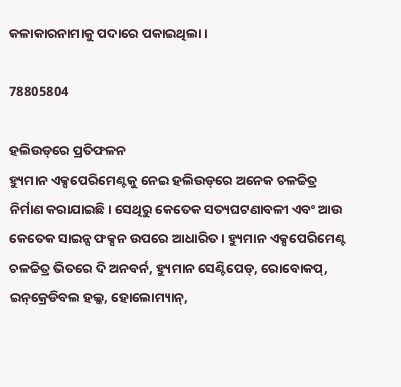କଳାକାରନାମାକୁ ପଦାରେ ପକାଇଥିଲା।

78805804

ହଲିଉଡ୍‌ରେ ପ୍ରତିଫଳନ
ହ୍ୟୁମାନ ଏକ୍ସପେରିମେଣ୍ଟକୁ ନେଇ ହଲିଉଡ୍‌ରେ ଅନେକ ଚଳଚ୍ଚିତ୍ର ନିର୍ମାଣ କରାଯାଇଛି। ସେଥିରୁ କେତେକ ସତ୍ୟଘଟଣାବଳୀ ଏବଂ ଆଉ କେତେକ ସାଇନ୍ସ ଫକ୍ସନ ଉପରେ ଆଧାରିତ। ହ୍ୟୁମାନ ଏକ୍ସପେରିମେଣ୍ଟ ଚଳଚ୍ଚିତ୍ର ଭିତରେ ଦି ଅନବର୍ନ, ହ୍ୟୁମାନ ସେଣ୍ଟିପେଡ୍‌, ରୋବୋକପ୍‌, ଇନ୍‌କ୍ରେଡିବଲ ହଲ୍କ, ହୋଲୋମ୍ୟାନ୍‌,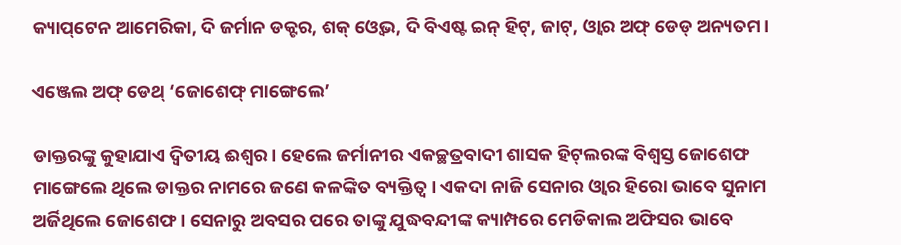କ୍ୟାପ୍‌ଟେନ ଆମେରିକା, ଦି ଜର୍ମାନ ଡକ୍ଟର, ଶକ୍‌ ଓ୍ବେଭ, ଦି ବିଏଷ୍ଟ ଇନ୍‌ ହିଟ୍‌, ଜାଟ୍‌, ଓ୍ବାର ଅଫ୍‌ ଡେଡ୍‌ ଅନ୍ୟତମ।

ଏଞ୍ଜେଲ ଅଫ୍‌ ଡେଥ୍‌ ‘ଜୋଶେଫ୍‌ ମାଙ୍ଗେଲେ’

ଡାକ୍ତରଙ୍କୁ କୁହାଯାଏ ଦ୍ୱିତୀୟ ଈଶ୍ୱର। ହେଲେ ଜର୍ମାନୀର ଏକଚ୍ଛତ୍ରବାଦୀ ଶାସକ ହିଟ୍‌ଲରଙ୍କ ବିଶ୍ୱସ୍ତ ଜୋଶେଫ ମାଙ୍ଗେଲେ ଥିଲେ ଡାକ୍ତର ନାମରେ ଜଣେ କଳଙ୍କିତ ବ୍ୟକ୍ତିତ୍ୱ। ଏକଦା ନାଜି ସେନାର ଓ୍ବାର ହିରୋ ଭାବେ ସୁନାମ ଅର୍ଜିଥିଲେ ଜୋଶେଫ। ସେନାରୁ ଅବସର ପରେ ତାଙ୍କୁ ଯୁଦ୍ଧବନ୍ଦୀଙ୍କ କ୍ୟାମ୍ପରେ ମେଡିକାଲ ଅଫିସର ଭାବେ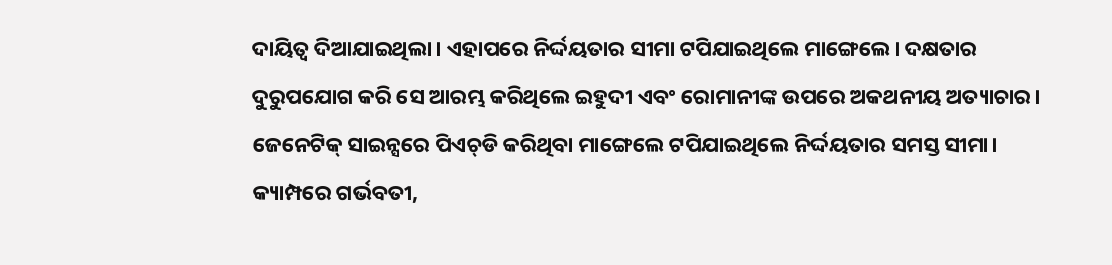ଦାୟିତ୍ୱ ଦିଆଯାଇଥିଲା। ଏହାପରେ ନିର୍ଦ୍ଦୟତାର ସୀମା ଟପିଯାଇଥିଲେ ମାଙ୍ଗେଲେ। ଦକ୍ଷତାର ଦୁରୁପଯୋଗ କରି ସେ ଆରମ୍ଭ କରିଥିଲେ ଇହୁଦୀ ଏବଂ ରୋମାନୀଙ୍କ ଉପରେ ଅକଥନୀୟ ଅତ୍ୟାଚାର। ଜେନେଟିକ୍‌ ସାଇନ୍ସରେ ପିଏଚ୍‌ଡି କରିଥିବା ମାଙ୍ଗେଲେ ଟପିଯାଇଥିଲେ ନିର୍ଦ୍ଦୟତାର ସମସ୍ତ ସୀମା। କ୍ୟାମ୍ପରେ ଗର୍ଭବତୀ,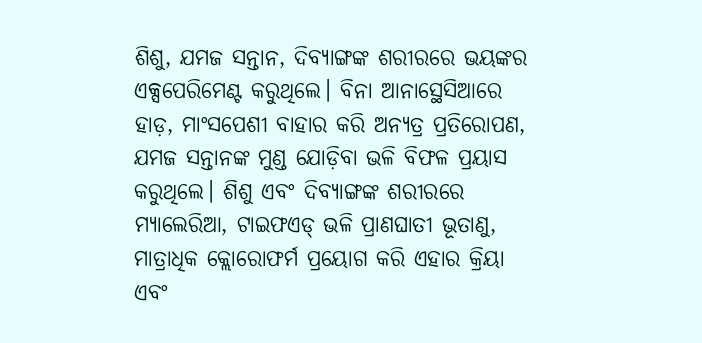ଶିଶୁ, ଯମଜ ସନ୍ତାନ, ଦିବ୍ୟାଙ୍ଗଙ୍କ ଶରୀରରେ ଭୟଙ୍କର ଏକ୍ସପେରିମେଣ୍ଟ କରୁଥିଲେ। ବିନା ଆନାସ୍ଥେସିଆରେ ହାଡ଼, ମାଂସପେଶୀ ବାହାର କରି ଅନ୍ୟତ୍ର ପ୍ରତିରୋପଣ, ଯମଜ ସନ୍ତାନଙ୍କ ମୁଣ୍ଡ ଯୋଡ଼ିବା ଭଳି ବିଫଳ ପ୍ରୟାସ କରୁଥିଲେ। ଶିଶୁ ଏବଂ ଦିବ୍ୟାଙ୍ଗଙ୍କ ଶରୀରରେ ମ୍ୟାଲେରିଆ, ଟାଇଫଏଡ୍‌ ଭଳି ପ୍ରାଣଘାତୀ ଭୂତାଣୁ, ମାତ୍ରାଧିକ କ୍ଲୋରୋଫର୍ମ ପ୍ରୟୋଗ କରି ଏହାର କ୍ରିୟା ଏବଂ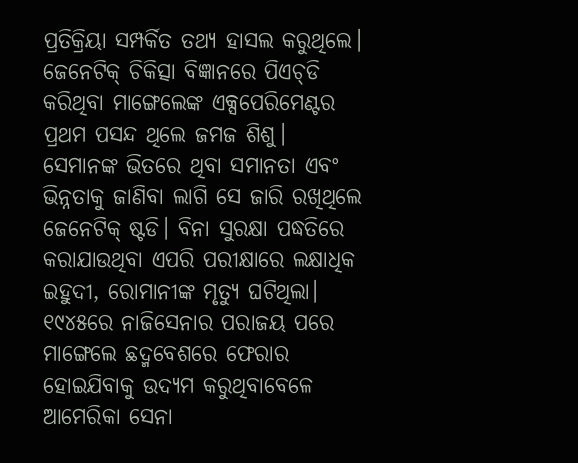ପ୍ରତିକ୍ରିୟା ସମ୍ପର୍କିତ ତଥ୍ୟ ହାସଲ କରୁଥିଲେ। ଜେନେଟିକ୍‌ ଚିକିତ୍ସା ବିଜ୍ଞାନରେ ପିଏଚ୍‌ଡି କରିଥିବା ମାଙ୍ଗେଲେଙ୍କ ଏକ୍ସପେରିମେଣ୍ଟର ପ୍ରଥମ ପସନ୍ଦ ଥିଲେ ଜମଜ ଶିଶୁ। ସେମାନଙ୍କ ଭିତରେ ଥିବା ସମାନତା ଏବଂ ଭିନ୍ନତାକୁ ଜାଣିବା ଲାଗି ସେ ଜାରି ରଖିଥିଲେ ଜେନେଟିକ୍‌ ଷ୍ଟଡି। ବିନା ସୁରକ୍ଷା ପଦ୍ଧତିରେ କରାଯାଉଥିବା ଏପରି ପରୀକ୍ଷାରେ ଲକ୍ଷାଧିକ ଇହୁଦୀ, ରୋମାନୀଙ୍କ ମୃତ୍ୟୁ ଘଟିଥିଲା। ୧୯୪୫ରେ ନାଜିସେନାର ପରାଜୟ ପରେ ମାଙ୍ଗେଲେ ଛଦ୍ମବେଶରେ ଫେରାର ହୋଇଯିବାକୁ ଉଦ୍ୟମ କରୁଥିବାବେଳେ ଆମେରିକା ସେନା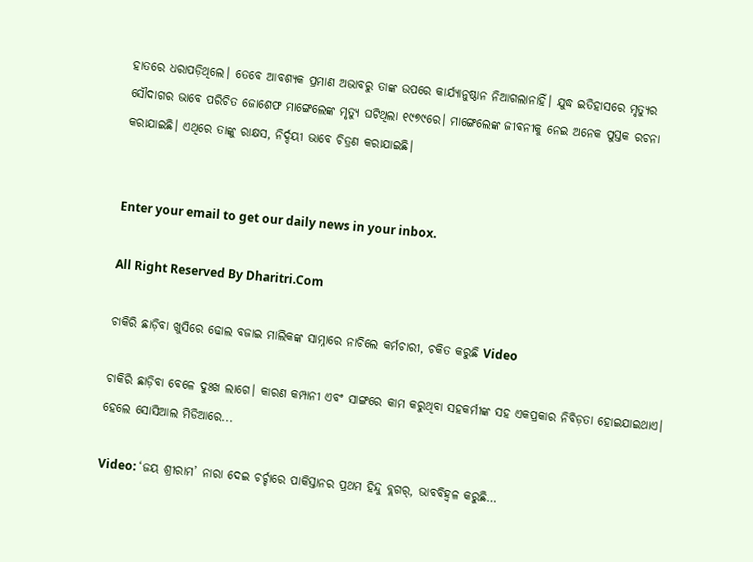ହାତରେ ଧରାପଡ଼ିଥିଲେ। ତେବେ ଆବଶ୍ୟକ ପ୍ରମାଣ ଅଭାବରୁ ତାଙ୍କ ଉପରେ କାର୍ଯ୍ୟାନୁଷ୍ଠାନ ନିଆଗଲାନାହିଁ। ଯୁଦ୍ଧ ଇତିହାସରେ ମୃତ୍ୟୁର ସୌଦାଗର ଭାବେ ପରିଚିତ ଜୋଶେଫ ମାଙ୍ଗେଲେଙ୍କ ମୃତ୍ୟୁ ଘଟିଥିଲା ୧୯୭୯ରେ। ମାଙ୍ଗେଲେଙ୍କ ଜୀବନୀକୁ ନେଇ ଅନେକ ପୁସ୍ତକ ରଚନା କରାଯାଇଛି। ଏଥିରେ ତାଙ୍କୁ ରାକ୍ଷସ, ନିର୍ଦ୍ଦୟୀ ଭାବେ ଚିତ୍ରଣ କରାଯାଇଛି।


Enter your email to get our daily news in your inbox.

All Right Reserved By Dharitri.Com

ଚାକିରି ଛାଡ଼ିବା ଖୁସିରେ ଢୋଲ ବଜାଇ ମାଲିକଙ୍କ ସାମ୍ନାରେ ନାଚିଲେ କର୍ମଚାରୀ, ଚକିତ କରୁଛି Video

ଚାକିରି ଛାଡ଼ିବା ବେଳେ ଦୁଃଖ ଲାଗେ। କାରଣ କମ୍ପାନୀ ଏବଂ ସାଙ୍ଗରେ କାମ କରୁଥିବା ସହକର୍ମୀଙ୍କ ସହ ଏକପ୍ରକାର ନିବିଡ଼ତା ହୋଇଯାଇଥାଏ। ହେଲେ ସୋସିଆଲ ମିଡିଆରେ...

Video: ‘ଜୟ ଶ୍ରୀରାମ’ ନାରା ଦେଇ ଚର୍ଚ୍ଚାରେ ପାକିସ୍ତାନର ପ୍ରଥମ ହିନ୍ଦୁ ବ୍ଲଗର୍‌, ଭାବବିହ୍ବଳ କରୁଛି…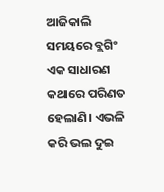ଆଜିକାଲି ସମୟରେ ବ୍ଲଗିଂ ଏକ ସାଧାରଣ କଥାରେ ପରିଣତ ହେଲାଣି। ଏଭଳି କରି ଭଲ ଦୁଇ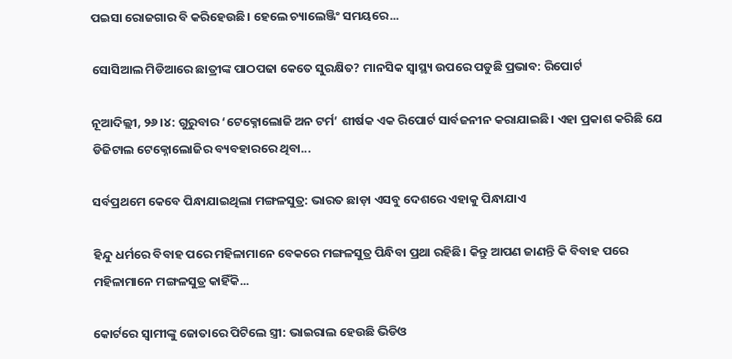ପଇସା ରୋଜଗାର ବି କରିହେଉଛି। ହେଲେ ଚ୍ୟାଲେଞ୍ଜିଂ ସମୟରେ...

ସୋସିଆଲ ମିଡିଆରେ ଛାତ୍ରୀଙ୍କ ପାଠପଢା କେତେ ସୁରକ୍ଷିତ? ମାନସିକ ସ୍ବାସ୍ଥ୍ୟ ଉପରେ ପଡୁଛି ପ୍ରଭାବ: ରିପୋର୍ଟ

ନୂଆଦିଲ୍ଲୀ, ୨୬।୪: ଗୁରୁବାର ‘ଟେକ୍ନୋଲୋଜି ଅନ ଟର୍ମ’ ଶୀର୍ଷକ ଏକ ରିପୋର୍ଟ ସାର୍ବଜନୀନ କରାଯାଇଛି। ଏହା ପ୍ରକାଶ କରିଛି ଯେ ଡିଜିଟାଲ ଟେକ୍ନୋଲୋଜିର ବ୍ୟବହାରରେ ଥିବା...

ସର୍ବପ୍ରଥମେ କେବେ ପିନ୍ଧାଯାଇଥିଲା ମଙ୍ଗଳସୁତ୍ର: ଭାରତ ଛାଡ଼ା ଏସବୁ ଦେଶରେ ଏହାକୁ ପିନ୍ଧାଯାଏ

ହିନ୍ଦୁ ଧର୍ମରେ ବିବାହ ପରେ ମହିଳାମାନେ ବେକରେ ମଙ୍ଗଳସୁତ୍ର ପିନ୍ଧିବା ପ୍ରଥା ରହିଛି। କିନ୍ତୁ ଆପଣ ଜାଣନ୍ତି କି ବିବାହ ପରେ ମହିଳାମାନେ ମଙ୍ଗଳସୁତ୍ର କାହିଁକି...

କୋର୍ଟରେ ସ୍ବାମୀଙ୍କୁ ଜୋତାରେ ପିଟିଲେ ସ୍ତ୍ରୀ: ଭାଇରାଲ ହେଉଛି ଭିଡିଓ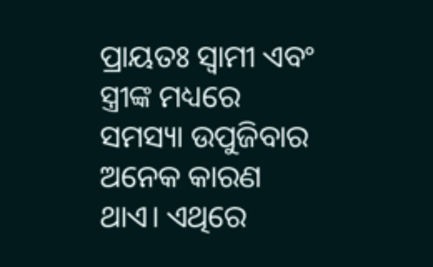ପ୍ରାୟତଃ ସ୍ବାମୀ ଏବଂ ସ୍ତ୍ରୀଙ୍କ ମଧ୍ୟରେ ସମସ୍ୟା ଉପୁଜିବାର ଅନେକ କାରଣ ଥାଏ। ଏଥିରେ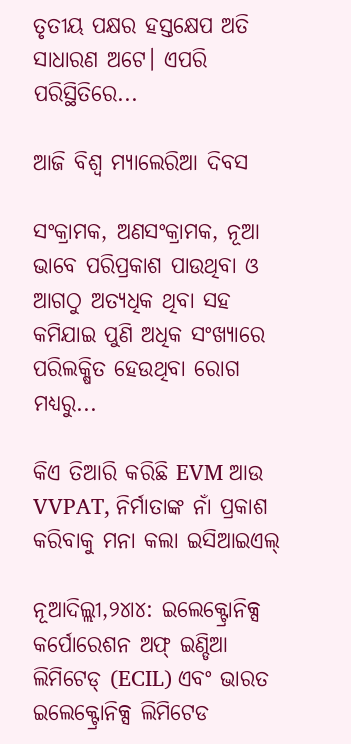ତୃତୀୟ ପକ୍ଷର ହସ୍ତକ୍ଷେପ ଅତି ସାଧାରଣ ଅଟେ। ଏପରି ପରିସ୍ଥିତିରେ...

ଆଜି ବିଶ୍ୱ ମ୍ୟାଲେରିଆ ଦିବସ

ସଂକ୍ରାମକ, ଅଣସଂକ୍ରାମକ, ନୂଆ ଭାବେ ପରିପ୍ରକାଶ ପାଉଥିବା ଓ ଆଗଠୁ ଅତ୍ୟଧିକ ଥିବା ସହ କମିଯାଇ ପୁଣି ଅଧିକ ସଂଖ୍ୟାରେ ପରିଲକ୍ଷିତ ହେଉଥିବା ରୋଗ ମଧ୍ୟରୁ...

କିଏ ତିଆରି କରିଛି EVM ଆଉ VVPAT, ନିର୍ମାତାଙ୍କ ନାଁ ପ୍ରକାଶ କରିବାକୁ ମନା କଲା ଇସିଆଇଏଲ୍‌

ନୂଆଦିଲ୍ଲୀ,୨୪ା୪: ଇଲେକ୍ଟ୍ରୋନିକ୍ସ କର୍ପୋରେଶନ ଅଫ୍‌ ଇଣ୍ଡିଆ ଲିମିଟେଡ୍‌ (ECIL) ଏବଂ ଭାରତ ଇଲେକ୍ଟ୍ରୋନିକ୍ସ ଲିମିଟେଡ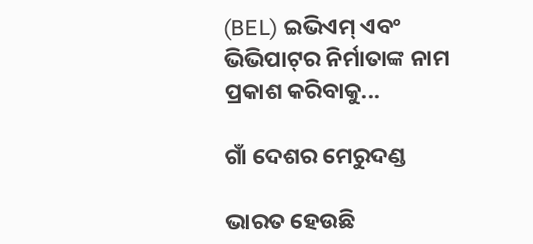(BEL) ଇଭିଏମ୍‌ ଏବଂ ଭିଭିପାଟ୍‌ର ନିର୍ମାତାଙ୍କ ନାମ ପ୍ରକାଶ କରିବାକୁ...

ଗାଁ ଦେଶର ମେରୁଦଣ୍ଡ

ଭାରତ ହେଉଛି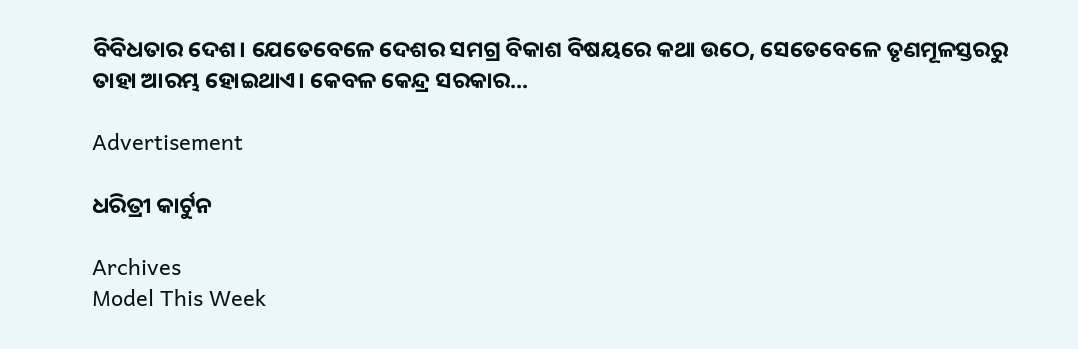ବିବିଧତାର ଦେଶ। ଯେତେବେଳେ ଦେଶର ସମଗ୍ର ବିକାଶ ବିଷୟରେ କଥା ଉଠେ, ସେତେବେଳେ ତୃଣମୂଳସ୍ତରରୁ ତାହା ଆରମ୍ଭ ହୋଇଥାଏ। କେବଳ କେନ୍ଦ୍ର ସରକାର...

Advertisement

ଧରିତ୍ରୀ କାର୍ଟୁନ

Archives
Model This Week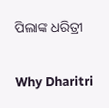ପିଲାଙ୍କ ଧରିତ୍ରୀ

Why Dharitri